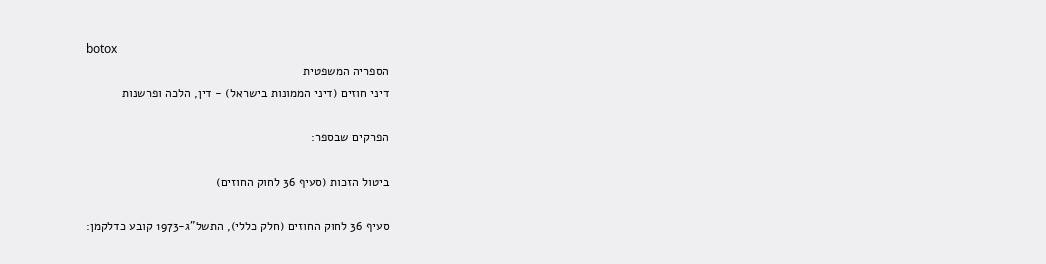botox
הספריה המשפטית
דיני חוזים (דיני הממונות בישראל) - דין, הלכה ופרשנות

הפרקים שבספר:

ביטול הזכות (סעיף 36 לחוק החוזים)

סעיף 36 לחוק החוזים (חלק כללי), התשל"ג-1973 קובע כדלקמן: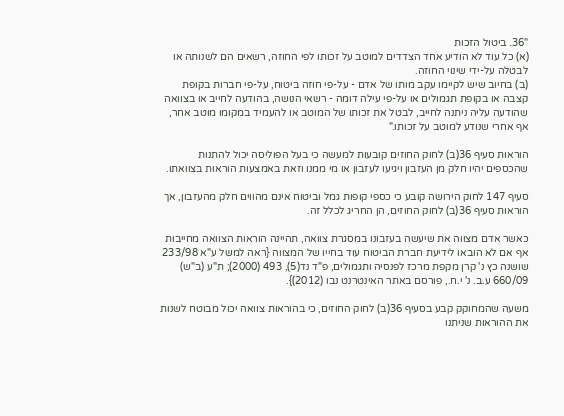"36. ביטול הזכות
(א) כל עוד לא הודיע אחד הצדדים למוטב על זכותו לפי החוזה, רשאים הם לשנותה או לבטלה על-ידי שינוי החוזה.
(ב) בחיוב שיש לקיימו עקב מותו של אדם - על-פי חוזה ביטוח, על-פי חברות בקופת קצבה או בקופת תגמולים או על-פי עילה דומה - רשאי הנושה, בהודעה לחייב או בצוואה שהודעה עליה ניתנה לחייב, לבטל את זכותו של המוטב או להעמיד במקומו מוטב אחר, אף אחרי שנודע למוטב על זכותו."

הוראות סעיף 36(ב) לחוק החוזים קובעות למעשה כי בעל הפוליסה יכול להתנות שהכספים יהיו חלק מן העזבון ויגיעו לעזבון או מי ממנו וזאת באמצעות הוראות בצוואתו.

סעיף 147 לחוק הירושה קובע כי כספי קופות גמל וביטוח אינם מהווים חלק מהעזבון, אך הוראות סעיף 36(ב) לחוק החוזים, הן החריג לכלל זה.

כאשר אדם מצווה את שיעשה בעזבונו במסגרת צוואה, תהיינה הוראות הצוואה מחייבות אף אם לא הובאו לידיעת חברת הביטוח עוד בחייו של המצווה {ראה למשל ע"א 233/98 שושנה כץ נ' קרן מקפת מרכז לפנסיה ותגמולים, פ"ד נד(5), 493 (2000); ת"ע (ב"ש) 660/09 ע.ב. נ' י.ח., פורסם באתר האינטרנט נבו (2012)}.

משעה שהמחוקק קבע בסעיף 36(ב) לחוק החוזים, כי בהוראות צוואה יכול מבוטח לשנות את ההוראות שניתנו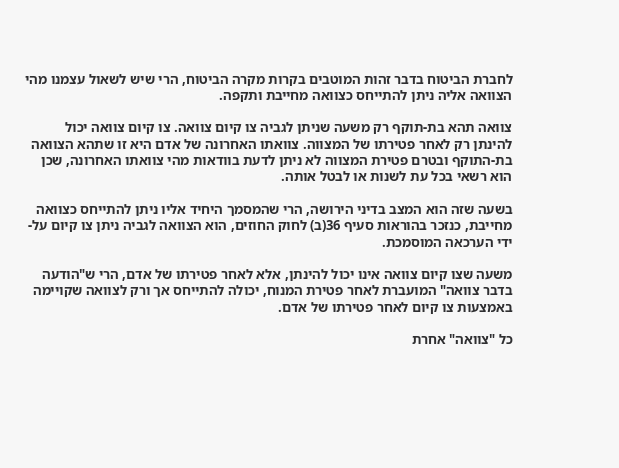לחברת הביטוח בדבר זהות המוטבים בקרות מקרה הביטוח, הרי שיש לשאול עצמנו מהי הצוואה אליה ניתן להתייחס כצוואה מחייבת ותקפה.

צוואה תהא בת-תוקף רק משעה שניתן לגביה צו קיום צוואה. צו קיום צוואה יכול להינתן רק לאחר פטירתו של המצווה. צוואתו האחרונה של אדם היא זו שתהא הצוואה בת-התוקף ובטרם פטירת המצווה לא ניתן לדעת בוודאות מהי צוואתו האחרונה, שכן הוא רשאי בכל עת לשנות או לבטל אותה.

בשעה שזה הוא המצב בדיני הירושה, הרי שהמסמך היחיד אליו ניתן להתייחס כצוואה מחייבת, כנזכר בהוראות סעיף 36(ב) לחוק החוזים, הוא הצוואה לגביה ניתן צו קיום על-ידי הערכאה המוסמכת.

משעה שצו קיום צוואה אינו יכול להינתן, אלא לאחר פטירתו של אדם, הרי ש"הודעה בדבר צוואה" המועברת לאחר פטירת המנוח, יכולה להתייחס אך ורק לצוואה שקויימה באמצעות צו קיום לאחר פטירתו של אדם.

כל "צוואה" אחרת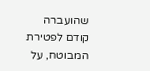שהועברה קודם לפטירת המבוטח, על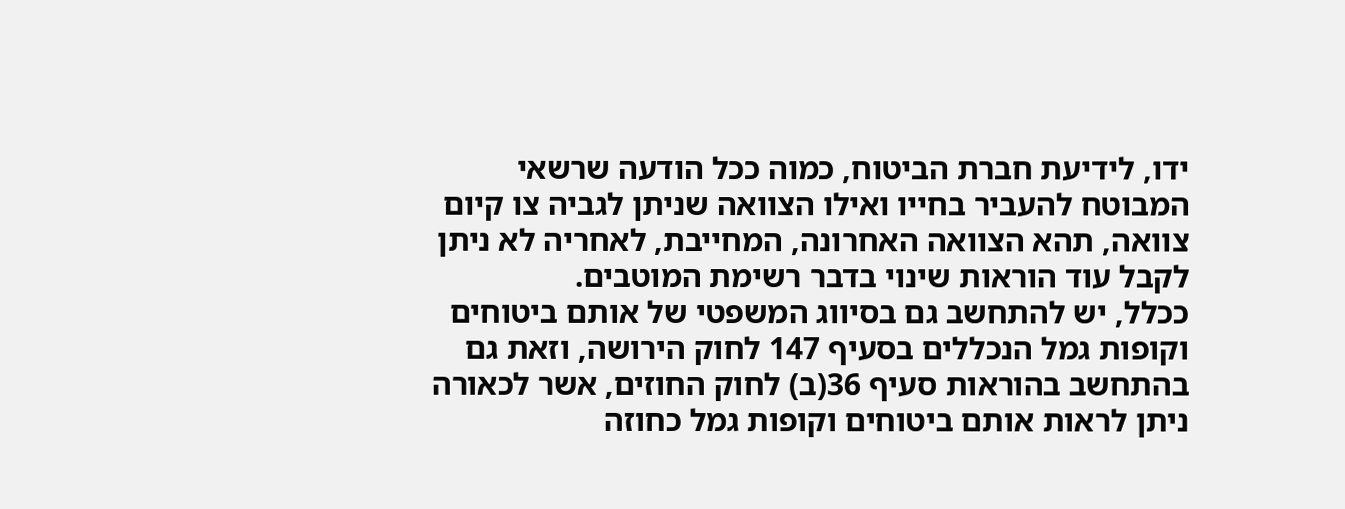ידו, לידיעת חברת הביטוח, כמוה ככל הודעה שרשאי המבוטח להעביר בחייו ואילו הצוואה שניתן לגביה צו קיום צוואה, תהא הצוואה האחרונה, המחייבת, לאחריה לא ניתן לקבל עוד הוראות שינוי בדבר רשימת המוטבים.
ככלל, יש להתחשב גם בסיווג המשפטי של אותם ביטוחים וקופות גמל הנכללים בסעיף 147 לחוק הירושה, וזאת גם בהתחשב בהוראות סעיף 36(ב) לחוק החוזים, אשר לכאורה ניתן לראות אותם ביטוחים וקופות גמל כחוזה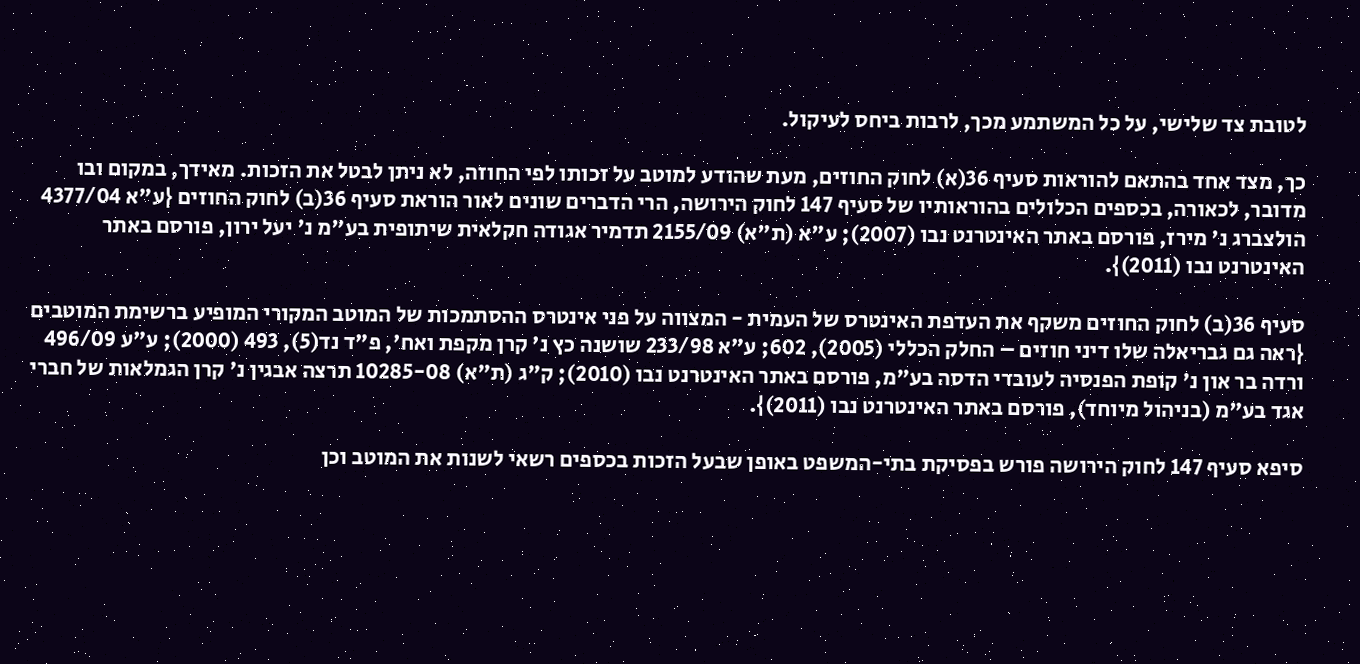לטובת צד שלישי, על כל המשתמע מכך, לרבות ביחס לעיקול.

כך, מצד אחד בהתאם להוראות סעיף 36(א) לחוק החוזים, מעת שהודע למוטב על זכותו לפי החוזה, לא ניתן לבטל את הזכות. מאידך, במקום ובו מדובר, לכאורה, בכספים הכלולים בהוראותיו של סעיף 147 לחוק הירושה, הרי הדברים שונים לאור הוראת סעיף 36(ב) לחוק החוזים {ע"א 4377/04 הולצברג נ' מירז, פורסם באתר האינטרנט נבו (2007); ע"א (ת"א) 2155/09 תדמיר אגודה חקלאית שיתופית בע"מ נ' יעל ירון, פורסם באתר האינטרנט נבו (2011)}.

סעיף 36(ב) לחוק החוזים משקף את העדפת האינטרס של העמית - המצווה על פני אינטרס ההסתמכות של המוטב המקורי המופיע ברשימת המוטבים {ראה גם גבריאלה שלו דיני חוזים – החלק הכללי (2005), 602; ע"א 233/98 שושנה כץ נ' קרן מקפת ואח', פ"ד נד(5), 493 (2000); ע"ע 496/09 ורדה בר און נ' קופת הפנסיה לעובדי הדסה בע"מ, פורסם באתר האינטרנט נבו (2010); ק"ג (ת"א) 10285-08 תרצה אבגין נ' קרן הגמלאות של חברי אגד בע"מ (בניהול מיוחד), פורסם באתר האינטרנט נבו (2011)}.

סיפא סעיף 147 לחוק הירושה פורש בפסיקת בתי-המשפט באופן שבעל הזכות בכספים רשאי לשנות את המוטב וכן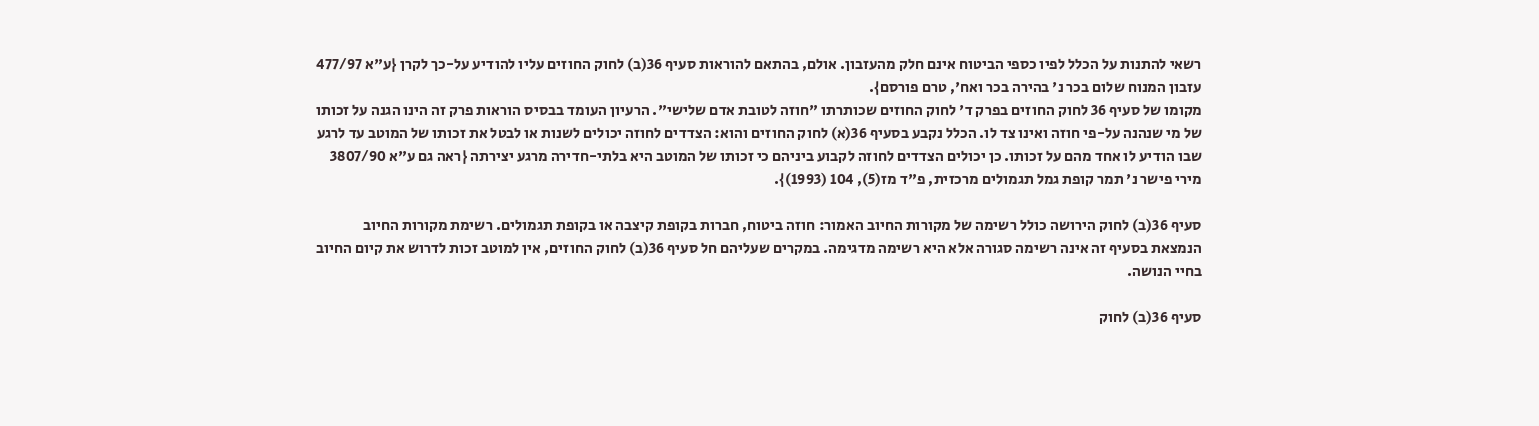רשאי להתנות על הכלל לפיו כספי הביטוח אינם חלק מהעזבון. אולם, בהתאם להוראות סעיף 36(ב) לחוק החוזים עליו להודיע על-כך לקרן {ע"א 477/97 עזבון המנוח שלום בכר נ' בהירה בכר ואח', טרם פורסם}.
מקומו של סעיף 36 לחוק החוזים בפרק ד' לחוק החוזים שכותרתו "חוזה לטובת אדם שלישי". הרעיון העומד בבסיס הוראות פרק זה הינו הגנה על זכותו של מי שנהנה על-פי חוזה ואינו צד לו. הכלל נקבע בסעיף 36(א) לחוק החוזים והוא: הצדדים לחוזה יכולים לשנות או לבטל את זכותו של המוטב עד לרגע שבו הודיע לו אחד מהם על זכותו. כן יכולים הצדדים לחוזה לקבוע ביניהם כי זכותו של המוטב היא בלתי-חדירה מרגע יצירתה {ראה גם ע"א 3807/90 מירי פישר נ' תמר קופת גמל תגמולים מרכזית, פ"ד מז(5), 104 (1993)}.

סעיף 36(ב) לחוק הירושה כולל רשימה של מקורות החיוב האמור: חוזה ביטוח, חברות בקופת קיצבה או בקופת תגמולים. רשימת מקורות החיוב הנמצאת בסעיף זה אינה רשימה סגורה אלא היא רשימה מדגימה. במקרים שעליהם חל סעיף 36(ב) לחוק החוזים, אין למוטב זכות לדרוש את קיום החיוב בחיי הנושה.

סעיף 36(ב) לחוק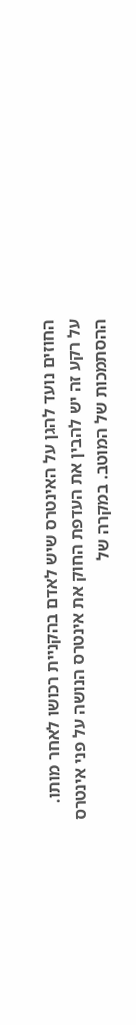החוזים נועד להגן על האינטרס שיש לאדם בהקניית רכושו לאחר מותו. על רקע זה יש להבין את העדפת החוק את אינטרס הנושה על פני אינטרס ההסתמכות של המוטב. במקרה של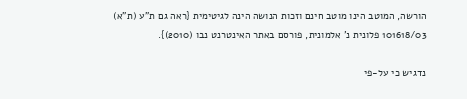הורשה, המוטב הינו מוטב חינם וזכות הנושה הינה לגיטימית {ראה גם ת"ע (ת"א) 101618/03 פלונית נ' אלמונית, פורסם באתר האינטרנט נבו (2010)}.

נדגיש כי על-פי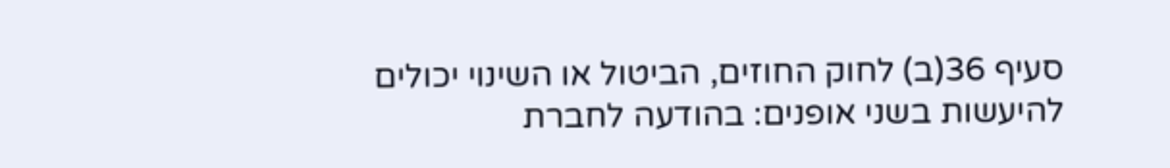סעיף 36(ב) לחוק החוזים, הביטול או השינוי יכולים להיעשות בשני אופנים: בהודעה לחברת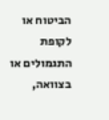הביטוח או לקופת התגמולים או בצוואה,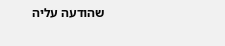שהודעה עליה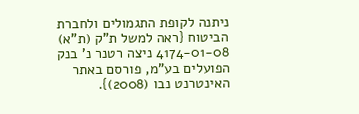ניתנה לקופת התגמולים ולחברת הביטוח {ראה למשל ת"ק (ת"א) 4174-01-08 ניצה רטנר נ' בנק הפועלים בע"מ, פורסם באתר האינטרנט נבו (2008)}.